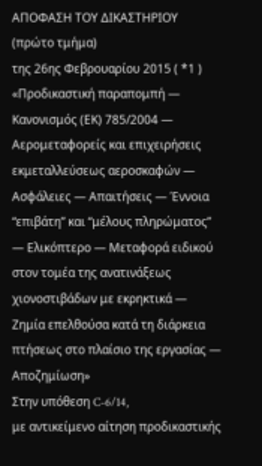ΑΠΟΦΑΣΗ ΤΟΥ ΔΙΚΑΣΤΗΡΙΟΥ (πρώτο τμήμα)
της 26ης Φεβρουαρίου 2015 ( *1 )
«Προδικαστική παραπομπή — Κανονισμός (ΕΚ) 785/2004 — Αερομεταφορείς και επιχειρήσεις εκμεταλλεύσεως αεροσκαφών — Ασφάλειες — Απαιτήσεις — Έννοια “επιβάτη” και “μέλους πληρώματος” — Ελικόπτερο — Μεταφορά ειδικού στον τομέα της ανατινάξεως χιονοστιβάδων με εκρηκτικά — Ζημία επελθούσα κατά τη διάρκεια πτήσεως στο πλαίσιο της εργασίας — Αποζημίωση»
Στην υπόθεση C‑6/14,
με αντικείμενο αίτηση προδικαστικής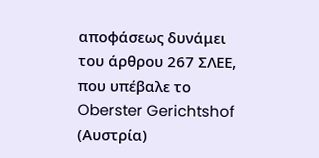αποφάσεως δυνάμει του άρθρου 267 ΣΛΕΕ, που υπέβαλε το Oberster Gerichtshof (Αυστρία)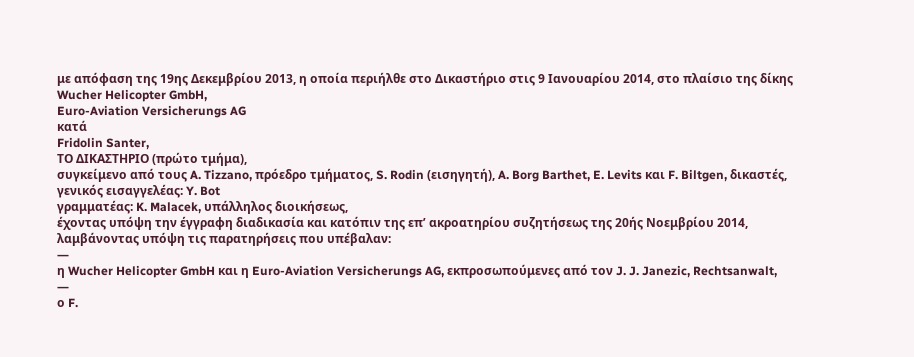με απόφαση της 19ης Δεκεμβρίου 2013, η οποία περιήλθε στο Δικαστήριο στις 9 Ιανουαρίου 2014, στο πλαίσιο της δίκης
Wucher Helicopter GmbH,
Euro-Aviation Versicherungs AG
κατά
Fridolin Santer,
ΤΟ ΔΙΚΑΣΤΗΡΙΟ (πρώτο τμήμα),
συγκείμενο από τους A. Tizzano, πρόεδρο τμήματος, S. Rodin (εισηγητή), A. Borg Barthet, E. Levits και F. Biltgen, δικαστές,
γενικός εισαγγελέας: Y. Bot
γραμματέας: K. Malacek, υπάλληλος διοικήσεως,
έχοντας υπόψη την έγγραφη διαδικασία και κατόπιν της επ’ ακροατηρίου συζητήσεως της 20ής Νοεμβρίου 2014,
λαμβάνοντας υπόψη τις παρατηρήσεις που υπέβαλαν:
—
η Wucher Helicopter GmbH και η Euro-Aviation Versicherungs AG, εκπροσωπούμενες από τον J. J. Janezic, Rechtsanwalt,
—
ο F.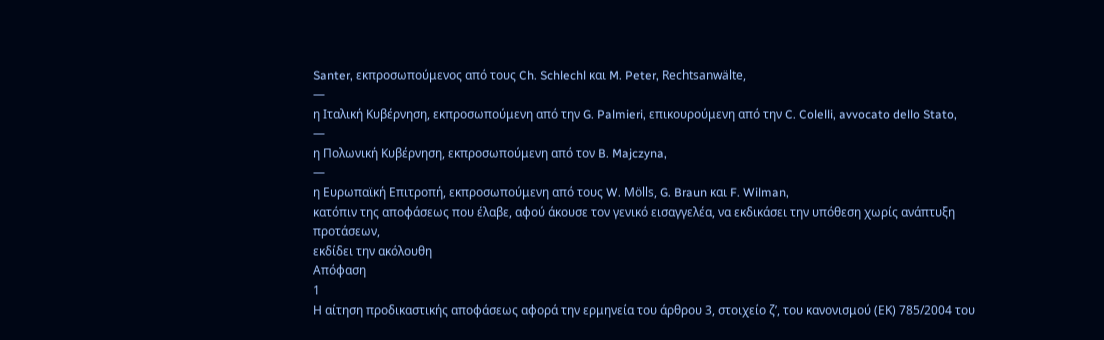Santer, εκπροσωπούμενος από τους Ch. Schlechl και M. Peter, Rechtsanwälte,
—
η Ιταλική Κυβέρνηση, εκπροσωπούμενη από την G. Palmieri, επικουρούμενη από την C. Colelli, avvocato dello Stato,
—
η Πολωνική Κυβέρνηση, εκπροσωπούμενη από τον B. Majczyna,
—
η Ευρωπαϊκή Επιτροπή, εκπροσωπούμενη από τους W. Mölls, G. Braun και F. Wilman,
κατόπιν της αποφάσεως που έλαβε, αφού άκουσε τον γενικό εισαγγελέα, να εκδικάσει την υπόθεση χωρίς ανάπτυξη προτάσεων,
εκδίδει την ακόλουθη
Απόφαση
1
Η αίτηση προδικαστικής αποφάσεως αφορά την ερμηνεία του άρθρου 3, στοιχείο ζʹ, του κανονισμού (ΕΚ) 785/2004 του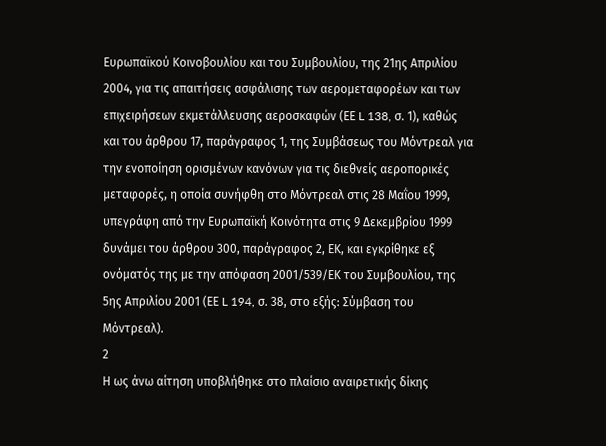Ευρωπαϊκού Κοινοβουλίου και του Συμβουλίου, της 21ης Απριλίου 2004, για τις απαιτήσεις ασφάλισης των αερομεταφορέων και των επιχειρήσεων εκμετάλλευσης αεροσκαφών (ΕΕ L 138, σ. 1), καθώς και του άρθρου 17, παράγραφος 1, της Συμβάσεως του Μόντρεαλ για την ενοποίηση ορισμένων κανόνων για τις διεθνείς αεροπορικές μεταφορές, η οποία συνήφθη στο Μόντρεαλ στις 28 Μαΐου 1999, υπεγράφη από την Ευρωπαϊκή Κοινότητα στις 9 Δεκεμβρίου 1999 δυνάμει του άρθρου 300, παράγραφος 2, ΕΚ, και εγκρίθηκε εξ ονόματός της με την απόφαση 2001/539/ΕΚ του Συμβουλίου, της 5ης Απριλίου 2001 (ΕΕ L 194, σ. 38, στο εξής: Σύμβαση του Μόντρεαλ).
2
Η ως άνω αίτηση υποβλήθηκε στο πλαίσιο αναιρετικής δίκης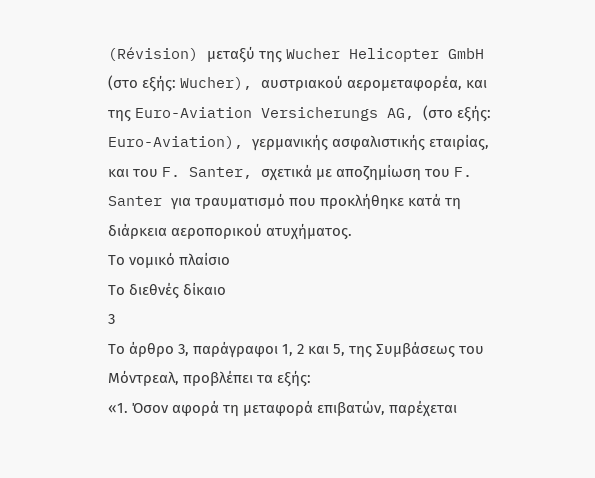(Révision) μεταξύ της Wucher Helicopter GmbH (στο εξής: Wucher), αυστριακού αερομεταφορέα, και της Euro-Aviation Versicherungs AG, (στο εξής: Euro-Aviation), γερμανικής ασφαλιστικής εταιρίας, και του F. Santer, σχετικά με αποζημίωση του F. Santer για τραυματισμό που προκλήθηκε κατά τη διάρκεια αεροπορικού ατυχήματος.
Το νομικό πλαίσιο
Το διεθνές δίκαιο
3
Το άρθρο 3, παράγραφοι 1, 2 και 5, της Συμβάσεως του Μόντρεαλ, προβλέπει τα εξής:
«1. Όσον αφορά τη μεταφορά επιβατών, παρέχεται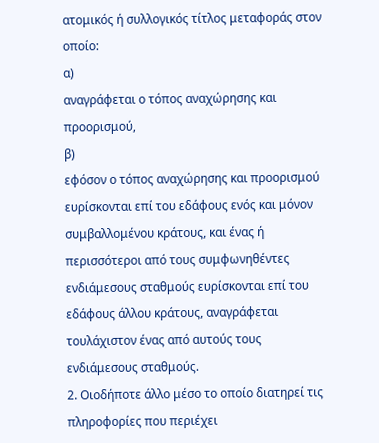ατομικός ή συλλογικός τίτλος μεταφοράς στον οποίο:
α)
αναγράφεται ο τόπος αναχώρησης και προορισμού,
β)
εφόσον ο τόπος αναχώρησης και προορισμού ευρίσκονται επί του εδάφους ενός και μόνον συμβαλλομένου κράτους, και ένας ή περισσότεροι από τους συμφωνηθέντες ενδιάμεσους σταθμούς ευρίσκονται επί του εδάφους άλλου κράτους, αναγράφεται τουλάχιστον ένας από αυτούς τους ενδιάμεσους σταθμούς.
2. Οιοδήποτε άλλο μέσο το οποίο διατηρεί τις πληροφορίες που περιέχει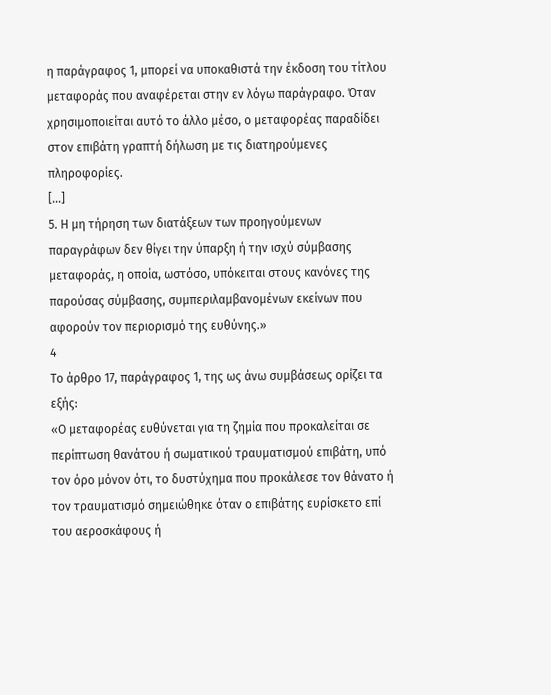η παράγραφος 1, μπορεί να υποκαθιστά την έκδοση του τίτλου μεταφοράς που αναφέρεται στην εν λόγω παράγραφο. Όταν χρησιμοποιείται αυτό το άλλο μέσο, ο μεταφορέας παραδίδει στον επιβάτη γραπτή δήλωση με τις διατηρούμενες πληροφορίες.
[...]
5. Η μη τήρηση των διατάξεων των προηγούμενων παραγράφων δεν θίγει την ύπαρξη ή την ισχύ σύμβασης μεταφοράς, η οποία, ωστόσο, υπόκειται στους κανόνες της παρούσας σύμβασης, συμπεριλαμβανομένων εκείνων που αφορούν τον περιορισμό της ευθύνης.»
4
Το άρθρο 17, παράγραφος 1, της ως άνω συμβάσεως ορίζει τα εξής:
«Ο μεταφορέας ευθύνεται για τη ζημία που προκαλείται σε περίπτωση θανάτου ή σωματικού τραυματισμού επιβάτη, υπό τον όρο μόνον ότι, το δυστύχημα που προκάλεσε τον θάνατο ή τον τραυματισμό σημειώθηκε όταν ο επιβάτης ευρίσκετο επί του αεροσκάφους ή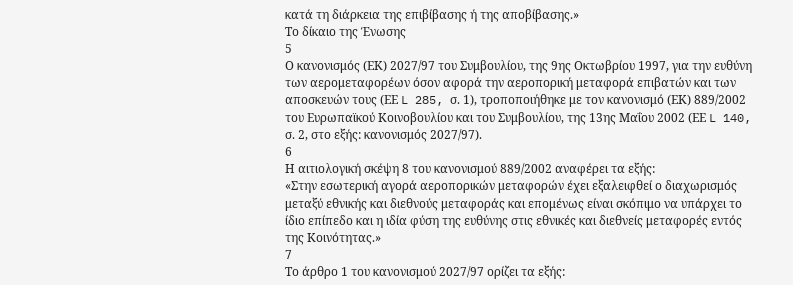κατά τη διάρκεια της επιβίβασης ή της αποβίβασης.»
Το δίκαιο της Ένωσης
5
Ο κανονισμός (ΕΚ) 2027/97 του Συμβουλίου, της 9ης Οκτωβρίου 1997, για την ευθύνη των αερομεταφορέων όσον αφορά την αεροπορική μεταφορά επιβατών και των αποσκευών τους (ΕΕ L 285, σ. 1), τροποποιήθηκε με τον κανονισμό (ΕΚ) 889/2002 του Ευρωπαϊκού Κοινοβουλίου και του Συμβουλίου, της 13ης Μαΐου 2002 (ΕΕ L 140, σ. 2, στο εξής: κανονισμός 2027/97).
6
Η αιτιολογική σκέψη 8 του κανονισμού 889/2002 αναφέρει τα εξής:
«Στην εσωτερική αγορά αεροπορικών μεταφορών έχει εξαλειφθεί ο διαχωρισμός μεταξύ εθνικής και διεθνούς μεταφοράς και επομένως είναι σκόπιμο να υπάρχει το ίδιο επίπεδο και η ιδία φύση της ευθύνης στις εθνικές και διεθνείς μεταφορές εντός της Κοινότητας.»
7
Το άρθρο 1 του κανονισμού 2027/97 ορίζει τα εξής: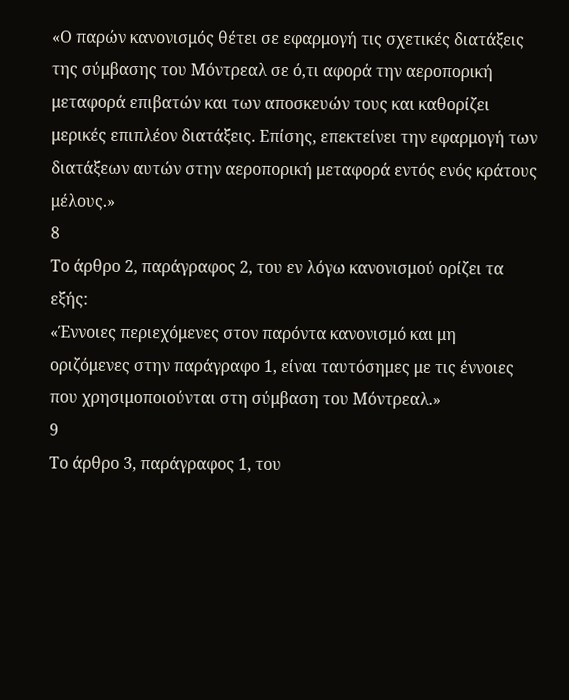«Ο παρών κανονισμός θέτει σε εφαρμογή τις σχετικές διατάξεις της σύμβασης του Μόντρεαλ σε ό,τι αφορά την αεροπορική μεταφορά επιβατών και των αποσκευών τους και καθορίζει μερικές επιπλέον διατάξεις. Επίσης, επεκτείνει την εφαρμογή των διατάξεων αυτών στην αεροπορική μεταφορά εντός ενός κράτους μέλους.»
8
Το άρθρο 2, παράγραφος 2, του εν λόγω κανονισμού ορίζει τα εξής:
«Έννοιες περιεχόμενες στον παρόντα κανονισμό και μη οριζόμενες στην παράγραφο 1, είναι ταυτόσημες με τις έννοιες που χρησιμοποιούνται στη σύμβαση του Μόντρεαλ.»
9
Το άρθρο 3, παράγραφος 1, του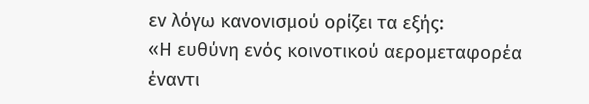εν λόγω κανονισμού ορίζει τα εξής:
«Η ευθύνη ενός κοινοτικού αερομεταφορέα έναντι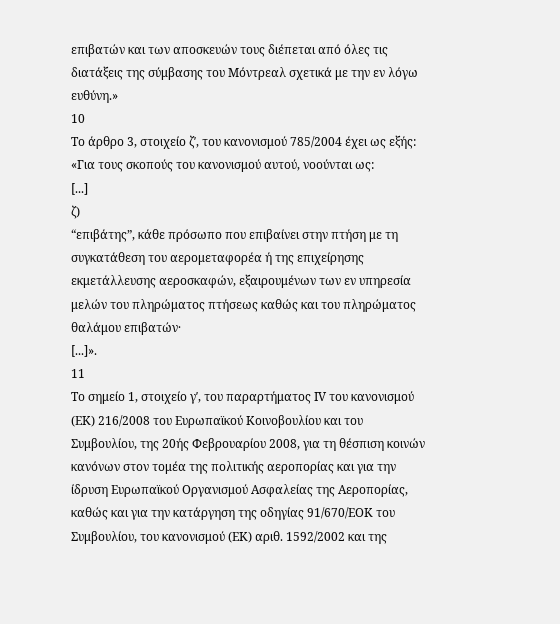επιβατών και των αποσκευών τους διέπεται από όλες τις διατάξεις της σύμβασης του Μόντρεαλ σχετικά με την εν λόγω ευθύνη.»
10
Το άρθρο 3, στοιχείο ζʹ, του κανονισμού 785/2004 έχει ως εξής:
«Για τους σκοπούς του κανονισμού αυτού, νοούνται ως:
[...]
ζ)
“επιβάτης”, κάθε πρόσωπο που επιβαίνει στην πτήση με τη συγκατάθεση του αερομεταφορέα ή της επιχείρησης εκμετάλλευσης αεροσκαφών, εξαιρουμένων των εν υπηρεσία μελών του πληρώματος πτήσεως καθώς και του πληρώματος θαλάμου επιβατών·
[...]».
11
Το σημείο 1, στοιχείο γʹ, του παραρτήματος ΙV του κανονισμού (ΕΚ) 216/2008 του Ευρωπαϊκού Κοινοβουλίου και του Συμβουλίου, της 20ής Φεβρουαρίου 2008, για τη θέσπιση κοινών κανόνων στον τομέα της πολιτικής αεροπορίας και για την ίδρυση Ευρωπαϊκού Οργανισμού Ασφαλείας της Αεροπορίας, καθώς και για την κατάργηση της οδηγίας 91/670/ΕΟΚ του Συμβουλίου, του κανονισμού (ΕΚ) αριθ. 1592/2002 και της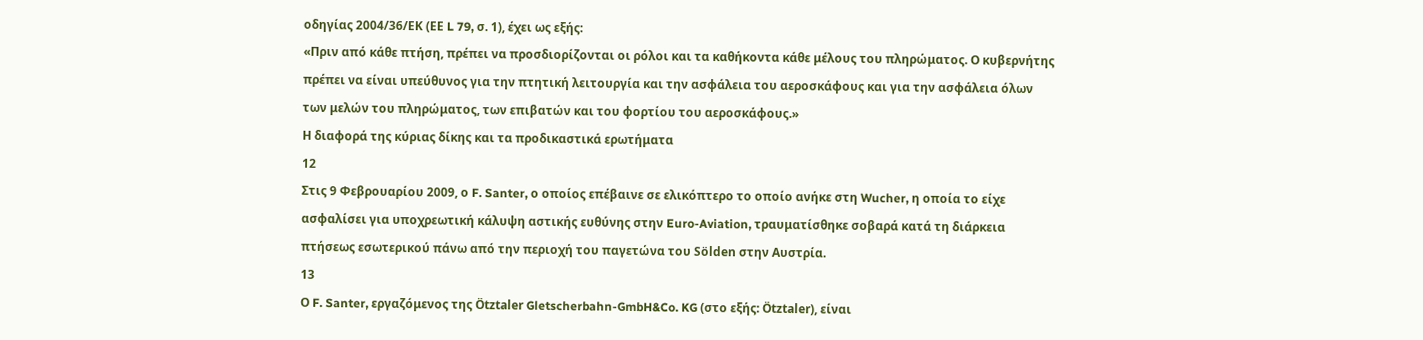οδηγίας 2004/36/ΕΚ (ΕΕ L 79, σ. 1), έχει ως εξής:
«Πριν από κάθε πτήση, πρέπει να προσδιορίζονται οι ρόλοι και τα καθήκοντα κάθε μέλους του πληρώματος. Ο κυβερνήτης πρέπει να είναι υπεύθυνος για την πτητική λειτουργία και την ασφάλεια του αεροσκάφους και για την ασφάλεια όλων των μελών του πληρώματος, των επιβατών και του φορτίου του αεροσκάφους.»
Η διαφορά της κύριας δίκης και τα προδικαστικά ερωτήματα
12
Στις 9 Φεβρουαρίου 2009, ο F. Santer, ο οποίος επέβαινε σε ελικόπτερο το οποίο ανήκε στη Wucher, η οποία το είχε ασφαλίσει για υποχρεωτική κάλυψη αστικής ευθύνης στην Euro-Aviation, τραυματίσθηκε σοβαρά κατά τη διάρκεια πτήσεως εσωτερικού πάνω από την περιοχή του παγετώνα του Sölden στην Αυστρία.
13
Ο F. Santer, εργαζόμενος της Ötztaler Gletscherbahn-GmbH&Co. KG (στο εξής: Ötztaler), είναι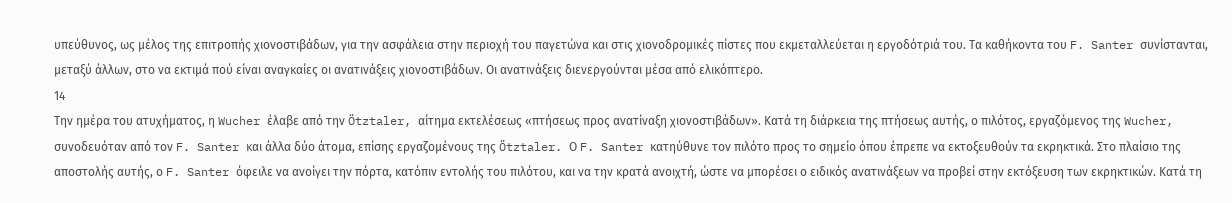υπεύθυνος, ως μέλος της επιτροπής χιονοστιβάδων, για την ασφάλεια στην περιοχή του παγετώνα και στις χιονοδρομικές πίστες που εκμεταλλεύεται η εργοδότριά του. Τα καθήκοντα του F. Santer συνίστανται, μεταξύ άλλων, στο να εκτιμά πού είναι αναγκαίες οι ανατινάξεις χιονοστιβάδων. Οι ανατινάξεις διενεργούνται μέσα από ελικόπτερο.
14
Την ημέρα του ατυχήματος, η Wucher έλαβε από την Ötztaler, αίτημα εκτελέσεως «πτήσεως προς ανατίναξη χιονοστιβάδων». Κατά τη διάρκεια της πτήσεως αυτής, ο πιλότος, εργαζόμενος της Wucher, συνοδευόταν από τον F. Santer και άλλα δύο άτομα, επίσης εργαζομένους της Ötztaler. Ο F. Santer κατηύθυνε τον πιλότο προς το σημείο όπου έπρεπε να εκτοξευθούν τα εκρηκτικά. Στο πλαίσιο της αποστολής αυτής, ο F. Santer όφειλε να ανοίγει την πόρτα, κατόπιν εντολής του πιλότου, και να την κρατά ανοιχτή, ώστε να μπορέσει ο ειδικός ανατινάξεων να προβεί στην εκτόξευση των εκρηκτικών. Κατά τη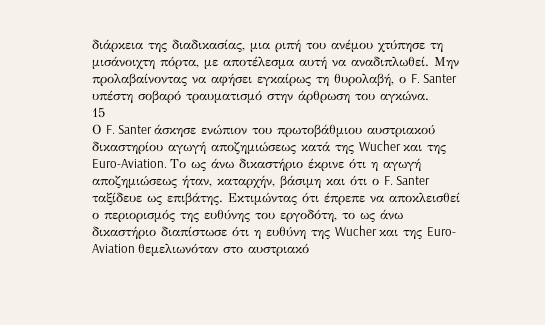διάρκεια της διαδικασίας, μια ριπή του ανέμου χτύπησε τη μισάνοιχτη πόρτα, με αποτέλεσμα αυτή να αναδιπλωθεί. Μην προλαβαίνοντας να αφήσει εγκαίρως τη θυρολαβή, ο F. Santer υπέστη σοβαρό τραυματισμό στην άρθρωση του αγκώνα.
15
Ο F. Santer άσκησε ενώπιον του πρωτοβάθμιου αυστριακού δικαστηρίου αγωγή αποζημιώσεως κατά της Wucher και της Euro‑Aviation. Το ως άνω δικαστήριο έκρινε ότι η αγωγή αποζημιώσεως ήταν, καταρχήν, βάσιμη και ότι ο F. Santer ταξίδευε ως επιβάτης. Εκτιμώντας ότι έπρεπε να αποκλεισθεί ο περιορισμός της ευθύνης του εργοδότη, το ως άνω δικαστήριο διαπίστωσε ότι η ευθύνη της Wucher και της Euro-Aviation θεμελιωνόταν στο αυστριακό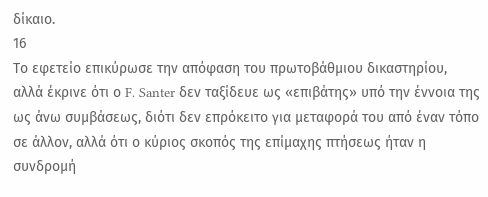δίκαιο.
16
Το εφετείο επικύρωσε την απόφαση του πρωτοβάθμιου δικαστηρίου, αλλά έκρινε ότι ο F. Santer δεν ταξίδευε ως «επιβάτης» υπό την έννοια της ως άνω συμβάσεως, διότι δεν επρόκειτο για μεταφορά του από έναν τόπο σε άλλον, αλλά ότι ο κύριος σκοπός της επίμαχης πτήσεως ήταν η συνδρομή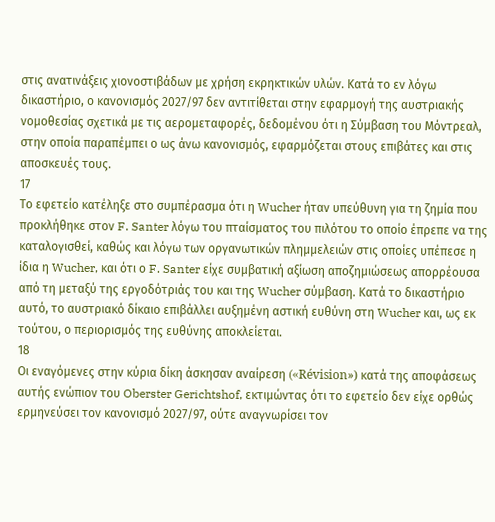στις ανατινάξεις χιονοστιβάδων με χρήση εκρηκτικών υλών. Κατά το εν λόγω δικαστήριο, ο κανονισμός 2027/97 δεν αντιτίθεται στην εφαρμογή της αυστριακής νομοθεσίας σχετικά με τις αερομεταφορές, δεδομένου ότι η Σύμβαση του Μόντρεαλ, στην οποία παραπέμπει ο ως άνω κανονισμός, εφαρμόζεται στους επιβάτες και στις αποσκευές τους.
17
Το εφετείο κατέληξε στο συμπέρασμα ότι η Wucher ήταν υπεύθυνη για τη ζημία που προκλήθηκε στον F. Santer λόγω του πταίσματος του πιλότου το οποίο έπρεπε να της καταλογισθεί, καθώς και λόγω των οργανωτικών πλημμελειών στις οποίες υπέπεσε η ίδια η Wucher, και ότι ο F. Santer είχε συμβατική αξίωση αποζημιώσεως απορρέουσα από τη μεταξύ της εργοδότριάς του και της Wucher σύμβαση. Κατά το δικαστήριο αυτό, το αυστριακό δίκαιο επιβάλλει αυξημένη αστική ευθύνη στη Wucher και, ως εκ τούτου, ο περιορισμός της ευθύνης αποκλείεται.
18
Οι εναγόμενες στην κύρια δίκη άσκησαν αναίρεση («Révision») κατά της αποφάσεως αυτής ενώπιον του Oberster Gerichtshof, εκτιμώντας ότι το εφετείο δεν είχε ορθώς ερμηνεύσει τον κανονισμό 2027/97, ούτε αναγνωρίσει τον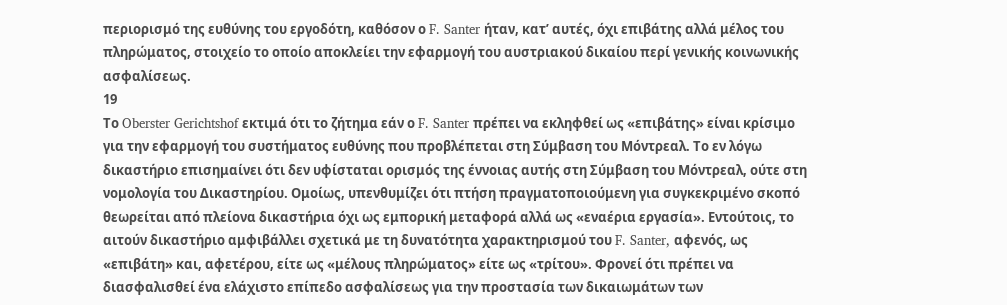περιορισμό της ευθύνης του εργοδότη, καθόσον ο F. Santer ήταν, κατ’ αυτές, όχι επιβάτης αλλά μέλος του πληρώματος, στοιχείο το οποίο αποκλείει την εφαρμογή του αυστριακού δικαίου περί γενικής κοινωνικής ασφαλίσεως.
19
Το Oberster Gerichtshof εκτιμά ότι το ζήτημα εάν ο F. Santer πρέπει να εκληφθεί ως «επιβάτης» είναι κρίσιμο για την εφαρμογή του συστήματος ευθύνης που προβλέπεται στη Σύμβαση του Μόντρεαλ. Το εν λόγω δικαστήριο επισημαίνει ότι δεν υφίσταται ορισμός της έννοιας αυτής στη Σύμβαση του Μόντρεαλ, ούτε στη νομολογία του Δικαστηρίου. Ομοίως, υπενθυμίζει ότι πτήση πραγματοποιούμενη για συγκεκριμένο σκοπό θεωρείται από πλείονα δικαστήρια όχι ως εμπορική μεταφορά αλλά ως «εναέρια εργασία». Εντούτοις, το αιτούν δικαστήριο αμφιβάλλει σχετικά με τη δυνατότητα χαρακτηρισμού του F. Santer, αφενός, ως «επιβάτη» και, αφετέρου, είτε ως «μέλους πληρώματος» είτε ως «τρίτου». Φρονεί ότι πρέπει να διασφαλισθεί ένα ελάχιστο επίπεδο ασφαλίσεως για την προστασία των δικαιωμάτων των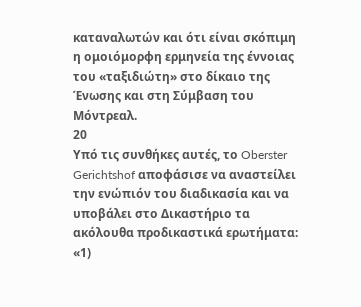καταναλωτών και ότι είναι σκόπιμη η ομοιόμορφη ερμηνεία της έννοιας του «ταξιδιώτη» στο δίκαιο της Ένωσης και στη Σύμβαση του Μόντρεαλ.
20
Υπό τις συνθήκες αυτές, το Oberster Gerichtshof αποφάσισε να αναστείλει την ενώπιόν του διαδικασία και να υποβάλει στο Δικαστήριο τα ακόλουθα προδικαστικά ερωτήματα:
«1)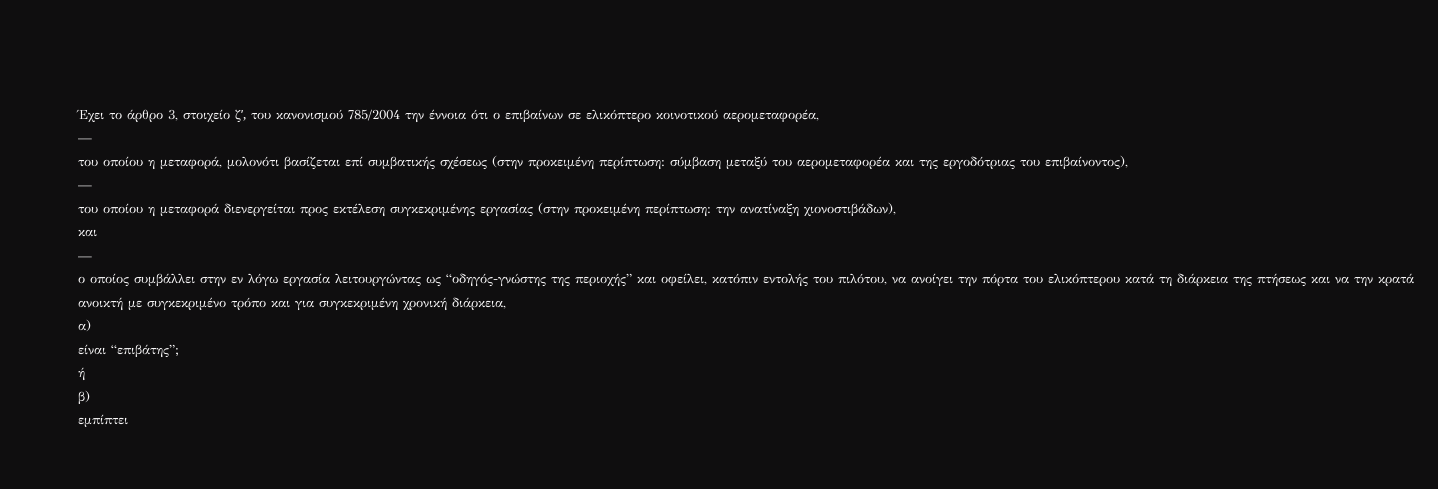Έχει το άρθρο 3, στοιχείο ζʹ, του κανονισμού 785/2004 την έννοια ότι ο επιβαίνων σε ελικόπτερο κοινοτικού αερομεταφορέα,
—
του οποίου η μεταφορά, μολονότι βασίζεται επί συμβατικής σχέσεως (στην προκειμένη περίπτωση: σύμβαση μεταξύ του αερομεταφορέα και της εργοδότριας του επιβαίνοντος),
—
του οποίου η μεταφορά διενεργείται προς εκτέλεση συγκεκριμένης εργασίας (στην προκειμένη περίπτωση: την ανατίναξη χιονοστιβάδων),
και
—
ο οποίος συμβάλλει στην εν λόγω εργασία λειτουργώντας ως “οδηγός-γνώστης της περιοχής” και οφείλει, κατόπιν εντολής του πιλότου, να ανοίγει την πόρτα του ελικόπτερου κατά τη διάρκεια της πτήσεως και να την κρατά ανοικτή με συγκεκριμένο τρόπο και για συγκεκριμένη χρονική διάρκεια,
α)
είναι “επιβάτης”;
ή
β)
εμπίπτει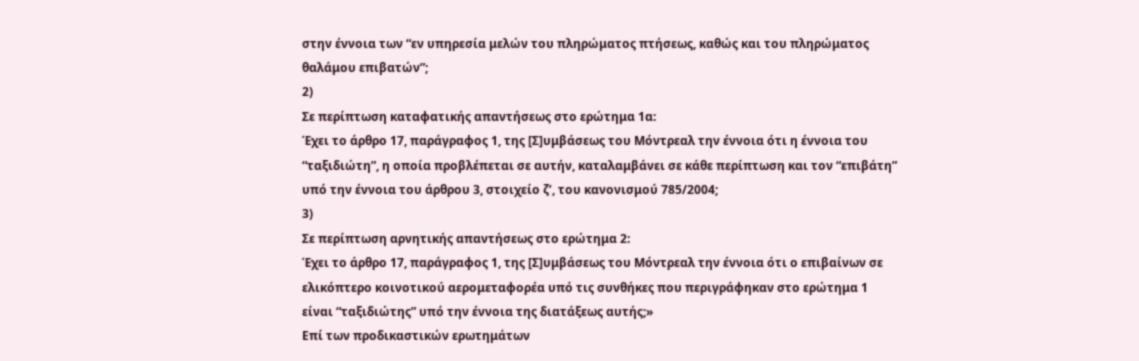στην έννοια των “εν υπηρεσία μελών του πληρώματος πτήσεως, καθώς και του πληρώματος θαλάμου επιβατών”;
2)
Σε περίπτωση καταφατικής απαντήσεως στο ερώτημα 1α:
Έχει το άρθρο 17, παράγραφος 1, της [Σ]υμβάσεως του Μόντρεαλ την έννοια ότι η έννοια του “ταξιδιώτη”, η οποία προβλέπεται σε αυτήν, καταλαμβάνει σε κάθε περίπτωση και τον “επιβάτη” υπό την έννοια του άρθρου 3, στοιχείο ζʹ, του κανονισμού 785/2004;
3)
Σε περίπτωση αρνητικής απαντήσεως στο ερώτημα 2:
Έχει το άρθρο 17, παράγραφος 1, της [Σ]υμβάσεως του Μόντρεαλ την έννοια ότι ο επιβαίνων σε ελικόπτερο κοινοτικού αερομεταφορέα υπό τις συνθήκες που περιγράφηκαν στο ερώτημα 1 είναι “ταξιδιώτης” υπό την έννοια της διατάξεως αυτής;»
Επί των προδικαστικών ερωτημάτων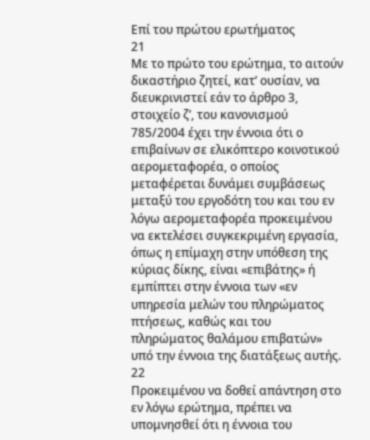Επί του πρώτου ερωτήματος
21
Με το πρώτο του ερώτημα, το αιτούν δικαστήριο ζητεί, κατ’ ουσίαν, να διευκρινιστεί εάν το άρθρο 3, στοιχείο ζʹ, του κανονισμού 785/2004 έχει την έννοια ότι ο επιβαίνων σε ελικόπτερο κοινοτικού αερομεταφορέα, ο οποίος μεταφέρεται δυνάμει συμβάσεως μεταξύ του εργοδότη του και του εν λόγω αερομεταφορέα προκειμένου να εκτελέσει συγκεκριμένη εργασία, όπως η επίμαχη στην υπόθεση της κύριας δίκης, είναι «επιβάτης» ή εμπίπτει στην έννοια των «εν υπηρεσία μελών του πληρώματος πτήσεως, καθώς και του πληρώματος θαλάμου επιβατών» υπό την έννοια της διατάξεως αυτής.
22
Προκειμένου να δοθεί απάντηση στο εν λόγω ερώτημα, πρέπει να υπομνησθεί ότι η έννοια του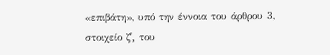«επιβάτη», υπό την έννοια του άρθρου 3, στοιχείο ζʹ, του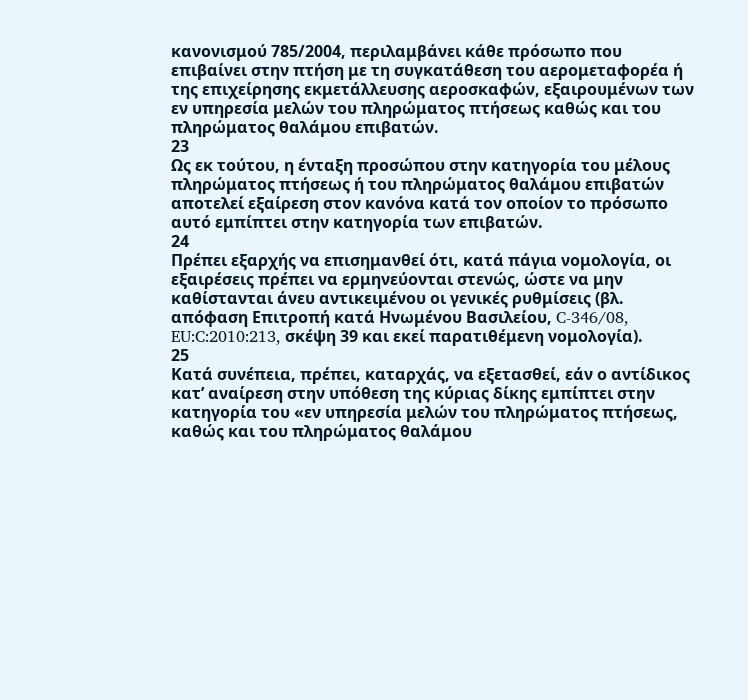κανονισμού 785/2004, περιλαμβάνει κάθε πρόσωπο που επιβαίνει στην πτήση με τη συγκατάθεση του αερομεταφορέα ή της επιχείρησης εκμετάλλευσης αεροσκαφών, εξαιρουμένων των εν υπηρεσία μελών του πληρώματος πτήσεως καθώς και του πληρώματος θαλάμου επιβατών.
23
Ως εκ τούτου, η ένταξη προσώπου στην κατηγορία του μέλους πληρώματος πτήσεως ή του πληρώματος θαλάμου επιβατών αποτελεί εξαίρεση στον κανόνα κατά τον οποίον το πρόσωπο αυτό εμπίπτει στην κατηγορία των επιβατών.
24
Πρέπει εξαρχής να επισημανθεί ότι, κατά πάγια νομολογία, οι εξαιρέσεις πρέπει να ερμηνεύονται στενώς, ώστε να μην καθίστανται άνευ αντικειμένου οι γενικές ρυθμίσεις (βλ. απόφαση Επιτροπή κατά Ηνωμένου Βασιλείου, C‑346/08, EU:C:2010:213, σκέψη 39 και εκεί παρατιθέμενη νομολογία).
25
Κατά συνέπεια, πρέπει, καταρχάς, να εξετασθεί, εάν ο αντίδικος κατ’ αναίρεση στην υπόθεση της κύριας δίκης εμπίπτει στην κατηγορία του «εν υπηρεσία μελών του πληρώματος πτήσεως, καθώς και του πληρώματος θαλάμου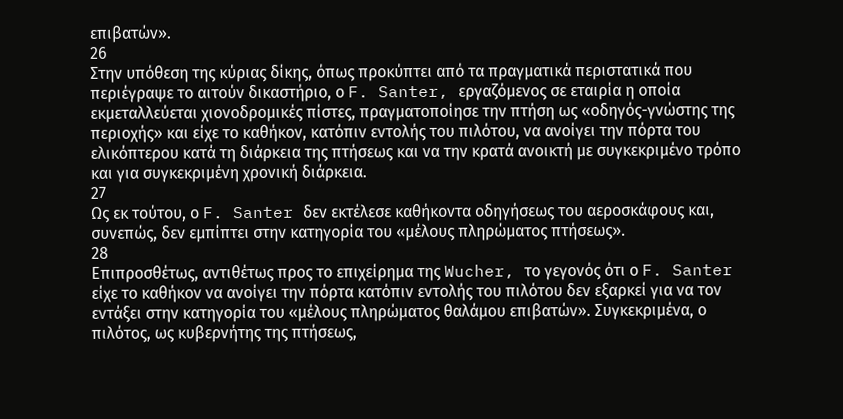επιβατών».
26
Στην υπόθεση της κύριας δίκης, όπως προκύπτει από τα πραγματικά περιστατικά που περιέγραψε το αιτούν δικαστήριο, ο F. Santer, εργαζόμενος σε εταιρία η οποία εκμεταλλεύεται χιονοδρομικές πίστες, πραγματοποίησε την πτήση ως «οδηγός-γνώστης της περιοχής» και είχε το καθήκον, κατόπιν εντολής του πιλότου, να ανοίγει την πόρτα του ελικόπτερου κατά τη διάρκεια της πτήσεως και να την κρατά ανοικτή με συγκεκριμένο τρόπο και για συγκεκριμένη χρονική διάρκεια.
27
Ως εκ τούτου, ο F. Santer δεν εκτέλεσε καθήκοντα οδηγήσεως του αεροσκάφους και, συνεπώς, δεν εμπίπτει στην κατηγορία του «μέλους πληρώματος πτήσεως».
28
Επιπροσθέτως, αντιθέτως προς το επιχείρημα της Wucher, το γεγονός ότι ο F. Santer είχε το καθήκον να ανοίγει την πόρτα κατόπιν εντολής του πιλότου δεν εξαρκεί για να τον εντάξει στην κατηγορία του «μέλους πληρώματος θαλάμου επιβατών». Συγκεκριμένα, ο πιλότος, ως κυβερνήτης της πτήσεως,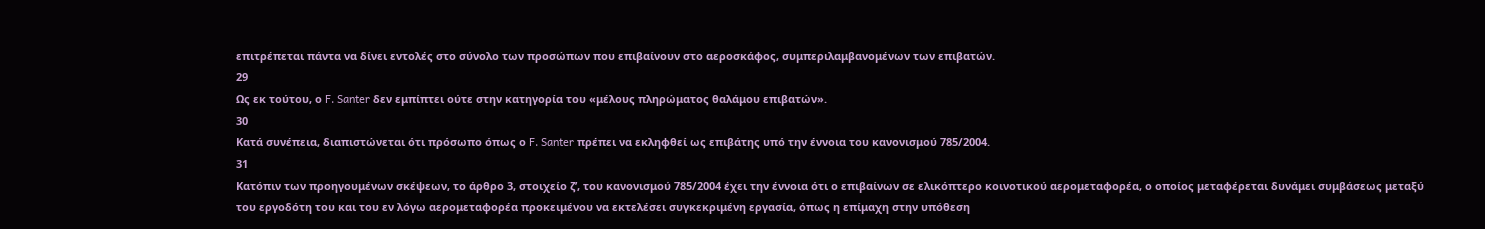επιτρέπεται πάντα να δίνει εντολές στο σύνολο των προσώπων που επιβαίνουν στο αεροσκάφος, συμπεριλαμβανομένων των επιβατών.
29
Ως εκ τούτου, ο F. Santer δεν εμπίπτει ούτε στην κατηγορία του «μέλους πληρώματος θαλάμου επιβατών».
30
Κατά συνέπεια, διαπιστώνεται ότι πρόσωπο όπως ο F. Santer πρέπει να εκληφθεί ως επιβάτης υπό την έννοια του κανονισμού 785/2004.
31
Κατόπιν των προηγουμένων σκέψεων, το άρθρο 3, στοιχείο ζʹ, του κανονισμού 785/2004 έχει την έννοια ότι ο επιβαίνων σε ελικόπτερο κοινοτικού αερομεταφορέα, ο οποίος μεταφέρεται δυνάμει συμβάσεως μεταξύ του εργοδότη του και του εν λόγω αερομεταφορέα προκειμένου να εκτελέσει συγκεκριμένη εργασία, όπως η επίμαχη στην υπόθεση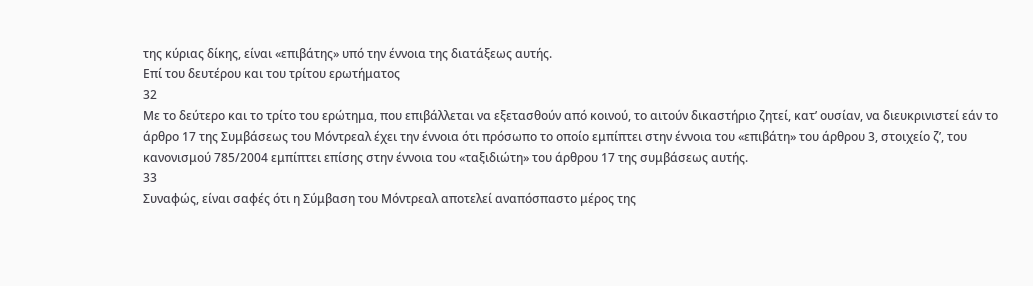της κύριας δίκης, είναι «επιβάτης» υπό την έννοια της διατάξεως αυτής.
Επί του δευτέρου και του τρίτου ερωτήματος
32
Με το δεύτερο και το τρίτο του ερώτημα, που επιβάλλεται να εξετασθούν από κοινού, το αιτούν δικαστήριο ζητεί, κατ’ ουσίαν, να διευκρινιστεί εάν το άρθρο 17 της Συμβάσεως του Μόντρεαλ έχει την έννοια ότι πρόσωπο το οποίο εμπίπτει στην έννοια του «επιβάτη» του άρθρου 3, στοιχείο ζʹ, του κανονισμού 785/2004 εμπίπτει επίσης στην έννοια του «ταξιδιώτη» του άρθρου 17 της συμβάσεως αυτής.
33
Συναφώς, είναι σαφές ότι η Σύμβαση του Μόντρεαλ αποτελεί αναπόσπαστο μέρος της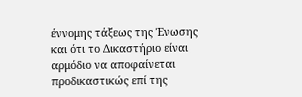έννομης τάξεως της Ένωσης και ότι το Δικαστήριο είναι αρμόδιο να αποφαίνεται προδικαστικώς επί της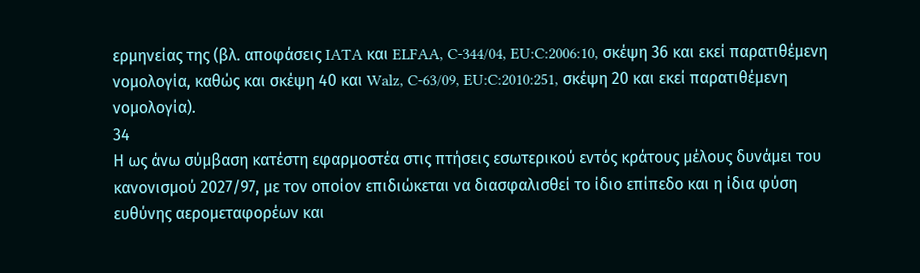ερμηνείας της (βλ. αποφάσεις IATA και ELFAA, C‑344/04, EU:C:2006:10, σκέψη 36 και εκεί παρατιθέμενη νομολογία, καθώς και σκέψη 40 και Walz, C‑63/09, EU:C:2010:251, σκέψη 20 και εκεί παρατιθέμενη νομολογία).
34
Η ως άνω σύμβαση κατέστη εφαρμοστέα στις πτήσεις εσωτερικού εντός κράτους μέλους δυνάμει του κανονισμού 2027/97, με τον οποίον επιδιώκεται να διασφαλισθεί το ίδιο επίπεδο και η ίδια φύση ευθύνης αερομεταφορέων και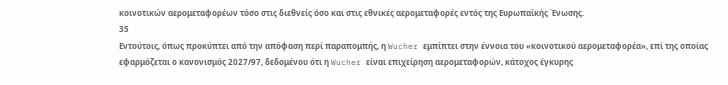κοινοτικών αερομεταφορέων τόσο στις διεθνείς όσο και στις εθνικές αερομεταφορές εντός της Ευρωπαϊκής Ένωσης.
35
Εντούτοις, όπως προκύπτει από την απόφαση περί παραπομπής, η Wucher εμπίπτει στην έννοια του «κοινοτικού αερομεταφορέα», επί της οποίας εφαρμόζεται ο κανονισμός 2027/97, δεδομένου ότι η Wucher είναι επιχείρηση αερομεταφορών, κάτοχος έγκυρης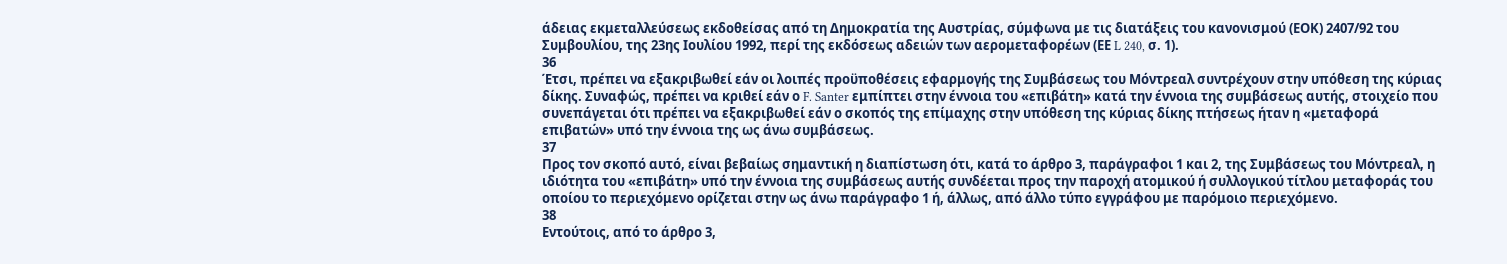άδειας εκμεταλλεύσεως εκδοθείσας από τη Δημοκρατία της Αυστρίας, σύμφωνα με τις διατάξεις του κανονισμού (ΕΟΚ) 2407/92 του Συμβουλίου, της 23ης Ιουλίου 1992, περί της εκδόσεως αδειών των αερομεταφορέων (ΕΕ L 240, σ. 1).
36
Έτσι, πρέπει να εξακριβωθεί εάν οι λοιπές προϋποθέσεις εφαρμογής της Συμβάσεως του Μόντρεαλ συντρέχουν στην υπόθεση της κύριας δίκης. Συναφώς, πρέπει να κριθεί εάν ο F. Santer εμπίπτει στην έννοια του «επιβάτη» κατά την έννοια της συμβάσεως αυτής, στοιχείο που συνεπάγεται ότι πρέπει να εξακριβωθεί εάν ο σκοπός της επίμαχης στην υπόθεση της κύριας δίκης πτήσεως ήταν η «μεταφορά επιβατών» υπό την έννοια της ως άνω συμβάσεως.
37
Προς τον σκοπό αυτό, είναι βεβαίως σημαντική η διαπίστωση ότι, κατά το άρθρο 3, παράγραφοι 1 και 2, της Συμβάσεως του Μόντρεαλ, η ιδιότητα του «επιβάτη» υπό την έννοια της συμβάσεως αυτής συνδέεται προς την παροχή ατομικού ή συλλογικού τίτλου μεταφοράς του οποίου το περιεχόμενο ορίζεται στην ως άνω παράγραφο 1 ή, άλλως, από άλλο τύπο εγγράφου με παρόμοιο περιεχόμενο.
38
Εντούτοις, από το άρθρο 3,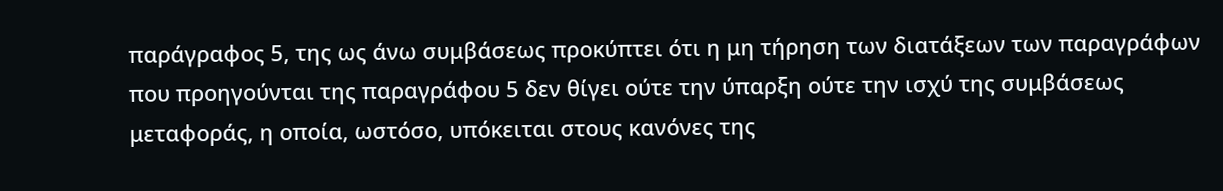παράγραφος 5, της ως άνω συμβάσεως προκύπτει ότι η μη τήρηση των διατάξεων των παραγράφων που προηγούνται της παραγράφου 5 δεν θίγει ούτε την ύπαρξη ούτε την ισχύ της συμβάσεως μεταφοράς, η οποία, ωστόσο, υπόκειται στους κανόνες της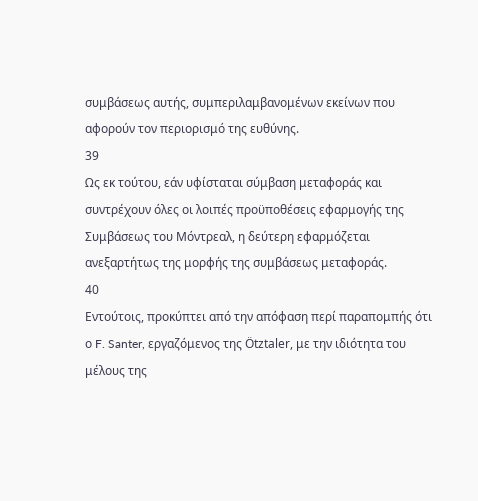συμβάσεως αυτής, συμπεριλαμβανομένων εκείνων που αφορούν τον περιορισμό της ευθύνης.
39
Ως εκ τούτου, εάν υφίσταται σύμβαση μεταφοράς και συντρέχουν όλες οι λοιπές προϋποθέσεις εφαρμογής της Συμβάσεως του Μόντρεαλ, η δεύτερη εφαρμόζεται ανεξαρτήτως της μορφής της συμβάσεως μεταφοράς.
40
Εντούτοις, προκύπτει από την απόφαση περί παραπομπής ότι ο F. Santer, εργαζόμενος της Ötztaler, με την ιδιότητα του μέλους της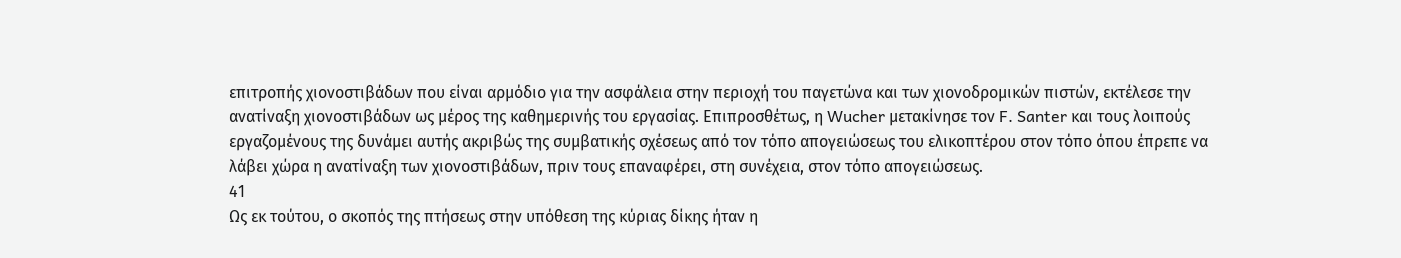επιτροπής χιονοστιβάδων που είναι αρμόδιο για την ασφάλεια στην περιοχή του παγετώνα και των χιονοδρομικών πιστών, εκτέλεσε την ανατίναξη χιονοστιβάδων ως μέρος της καθημερινής του εργασίας. Επιπροσθέτως, η Wucher μετακίνησε τον F. Santer και τους λοιπούς εργαζομένους της δυνάμει αυτής ακριβώς της συμβατικής σχέσεως από τον τόπο απογειώσεως του ελικοπτέρου στον τόπο όπου έπρεπε να λάβει χώρα η ανατίναξη των χιονοστιβάδων, πριν τους επαναφέρει, στη συνέχεια, στον τόπο απογειώσεως.
41
Ως εκ τούτου, ο σκοπός της πτήσεως στην υπόθεση της κύριας δίκης ήταν η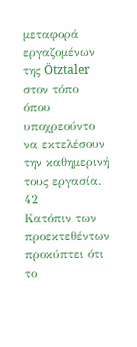μεταφορά εργαζομένων της Ötztaler στον τόπο όπου υποχρεούντο να εκτελέσουν την καθημερινή τους εργασία.
42
Κατόπιν των προεκτεθέντων προκύπτει ότι το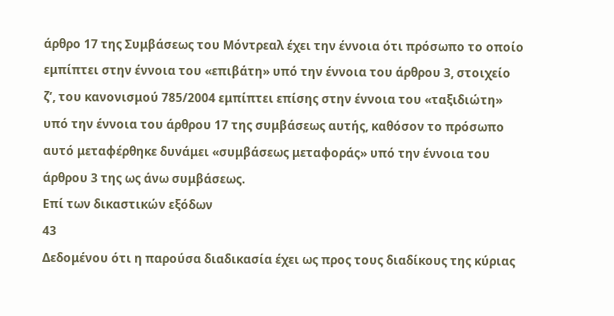άρθρο 17 της Συμβάσεως του Μόντρεαλ έχει την έννοια ότι πρόσωπο το οποίο εμπίπτει στην έννοια του «επιβάτη» υπό την έννοια του άρθρου 3, στοιχείο ζʹ, του κανονισμού 785/2004 εμπίπτει επίσης στην έννοια του «ταξιδιώτη» υπό την έννοια του άρθρου 17 της συμβάσεως αυτής, καθόσον το πρόσωπο αυτό μεταφέρθηκε δυνάμει «συμβάσεως μεταφοράς» υπό την έννοια του άρθρου 3 της ως άνω συμβάσεως.
Επί των δικαστικών εξόδων
43
Δεδομένου ότι η παρούσα διαδικασία έχει ως προς τους διαδίκους της κύριας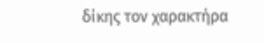δίκης τον χαρακτήρα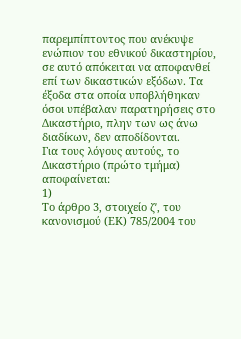παρεμπίπτοντος που ανέκυψε ενώπιον του εθνικού δικαστηρίου, σε αυτό απόκειται να αποφανθεί επί των δικαστικών εξόδων. Τα έξοδα στα οποία υποβλήθηκαν όσοι υπέβαλαν παρατηρήσεις στο Δικαστήριο, πλην των ως άνω διαδίκων, δεν αποδίδονται.
Για τους λόγους αυτούς, το Δικαστήριο (πρώτο τμήμα) αποφαίνεται:
1)
Το άρθρο 3, στοιχείο ζʹ, του κανονισμού (ΕΚ) 785/2004 του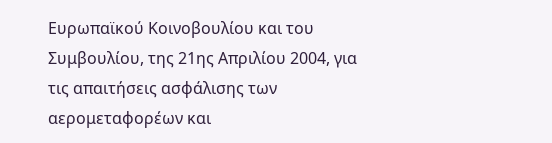Ευρωπαϊκού Κοινοβουλίου και του Συμβουλίου, της 21ης Απριλίου 2004, για τις απαιτήσεις ασφάλισης των αερομεταφορέων και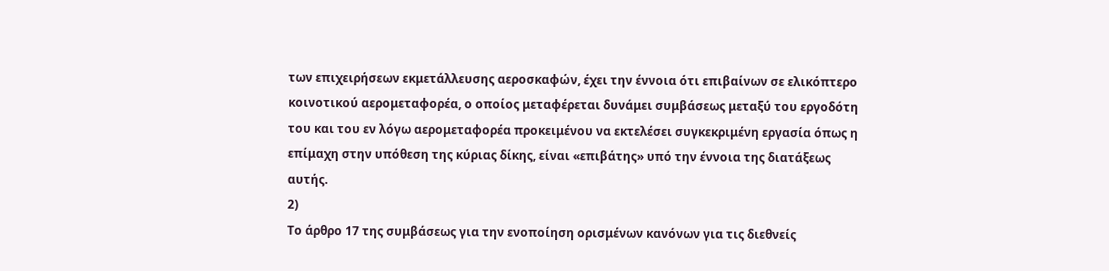των επιχειρήσεων εκμετάλλευσης αεροσκαφών, έχει την έννοια ότι επιβαίνων σε ελικόπτερο κοινοτικού αερομεταφορέα, ο οποίος μεταφέρεται δυνάμει συμβάσεως μεταξύ του εργοδότη του και του εν λόγω αερομεταφορέα προκειμένου να εκτελέσει συγκεκριμένη εργασία όπως η επίμαχη στην υπόθεση της κύριας δίκης, είναι «επιβάτης» υπό την έννοια της διατάξεως αυτής.
2)
Το άρθρο 17 της συμβάσεως για την ενοποίηση ορισμένων κανόνων για τις διεθνείς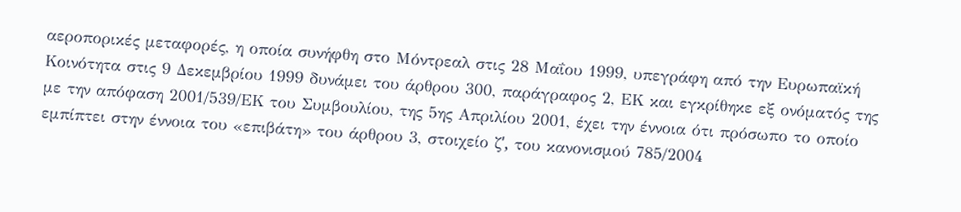αεροπορικές μεταφορές, η οποία συνήφθη στο Μόντρεαλ στις 28 Μαΐου 1999, υπεγράφη από την Ευρωπαϊκή Κοινότητα στις 9 Δεκεμβρίου 1999 δυνάμει του άρθρου 300, παράγραφος 2, ΕΚ και εγκρίθηκε εξ ονόματός της με την απόφαση 2001/539/ΕΚ του Συμβουλίου, της 5ης Απριλίου 2001, έχει την έννοια ότι πρόσωπο το οποίο εμπίπτει στην έννοια του «επιβάτη» του άρθρου 3, στοιχείο ζʹ, του κανονισμού 785/2004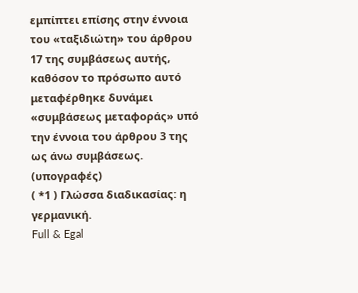εμπίπτει επίσης στην έννοια του «ταξιδιώτη» του άρθρου 17 της συμβάσεως αυτής, καθόσον το πρόσωπο αυτό μεταφέρθηκε δυνάμει «συμβάσεως μεταφοράς» υπό την έννοια του άρθρου 3 της ως άνω συμβάσεως.
(υπογραφές)
( *1 ) Γλώσσα διαδικασίας: η γερμανική.
Full & Egal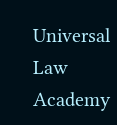Universal Law Academy